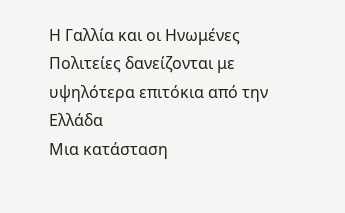Η Γαλλία και οι Ηνωμένες Πολιτείες δανείζονται με υψηλότερα επιτόκια από την Ελλάδα
Μια κατάσταση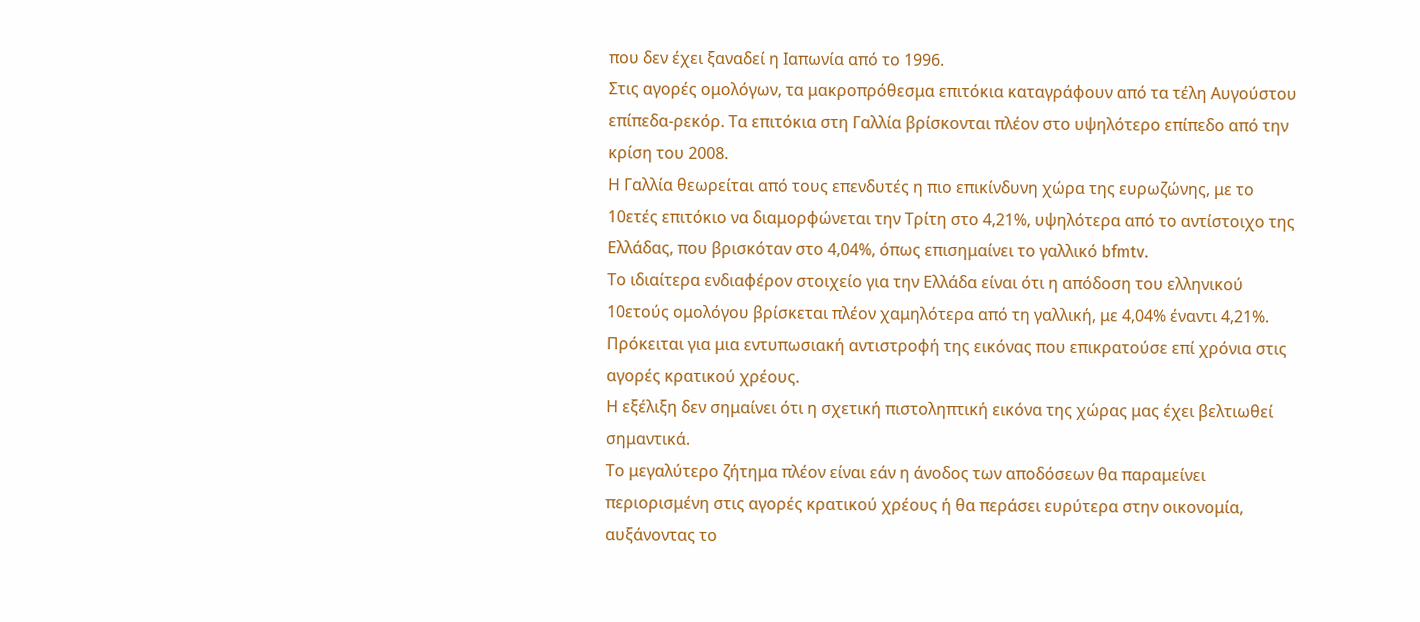που δεν έχει ξαναδεί η Ιαπωνία από το 1996.
Στις αγορές ομολόγων, τα μακροπρόθεσμα επιτόκια καταγράφουν από τα τέλη Αυγούστου επίπεδα-ρεκόρ. Τα επιτόκια στη Γαλλία βρίσκονται πλέον στο υψηλότερο επίπεδο από την κρίση του 2008.
Η Γαλλία θεωρείται από τους επενδυτές η πιο επικίνδυνη χώρα της ευρωζώνης, με το 10ετές επιτόκιο να διαμορφώνεται την Τρίτη στο 4,21%, υψηλότερα από το αντίστοιχο της Ελλάδας, που βρισκόταν στο 4,04%, όπως επισημαίνει το γαλλικό bfmtv.
Το ιδιαίτερα ενδιαφέρον στοιχείο για την Ελλάδα είναι ότι η απόδοση του ελληνικού 10ετούς ομολόγου βρίσκεται πλέον χαμηλότερα από τη γαλλική, με 4,04% έναντι 4,21%. Πρόκειται για μια εντυπωσιακή αντιστροφή της εικόνας που επικρατούσε επί χρόνια στις αγορές κρατικού χρέους.
Η εξέλιξη δεν σημαίνει ότι η σχετική πιστοληπτική εικόνα της χώρας μας έχει βελτιωθεί σημαντικά.
Το μεγαλύτερο ζήτημα πλέον είναι εάν η άνοδος των αποδόσεων θα παραμείνει περιορισμένη στις αγορές κρατικού χρέους ή θα περάσει ευρύτερα στην οικονομία, αυξάνοντας το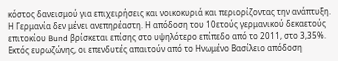κόστος δανεισμού για επιχειρήσεις και νοικοκυριά και περιορίζοντας την ανάπτυξη.
Η Γερμανία δεν μένει ανεπηρέαστη. Η απόδοση του 10ετούς γερμανικού δεκαετούς επιτοκίου Bund βρίσκεται επίσης στο υψηλότερο επίπεδο από το 2011, στο 3,35%.
Εκτός ευρωζώνης, οι επενδυτές απαιτούν από το Ηνωμένο Βασίλειο απόδοση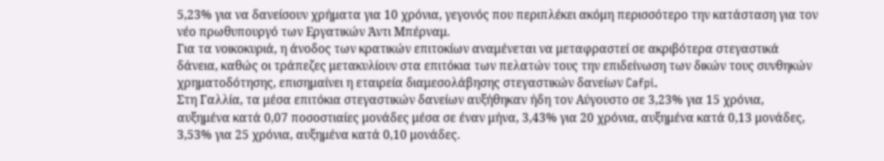5,23% για να δανείσουν χρήματα για 10 χρόνια, γεγονός που περιπλέκει ακόμη περισσότερο την κατάσταση για τον νέο πρωθυπουργό των Εργατικών Άντι Μπέρναμ.
Για τα νοικοκυριά, η άνοδος των κρατικών επιτοκίων αναμένεται να μεταφραστεί σε ακριβότερα στεγαστικά δάνεια, καθώς οι τράπεζες μετακυλίουν στα επιτόκια των πελατών τους την επιδείνωση των δικών τους συνθηκών χρηματοδότησης, επισημαίνει η εταιρεία διαμεσολάβησης στεγαστικών δανείων Cafpi.
Στη Γαλλία, τα μέσα επιτόκια στεγαστικών δανείων αυξήθηκαν ήδη τον Αύγουστο σε 3,23% για 15 χρόνια, αυξημένα κατά 0,07 ποσοστιαίες μονάδες μέσα σε έναν μήνα, 3,43% για 20 χρόνια, αυξημένα κατά 0,13 μονάδες, 3,53% για 25 χρόνια, αυξημένα κατά 0,10 μονάδες.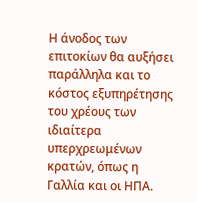Η άνοδος των επιτοκίων θα αυξήσει παράλληλα και το κόστος εξυπηρέτησης του χρέους των ιδιαίτερα υπερχρεωμένων κρατών, όπως η Γαλλία και οι ΗΠΑ.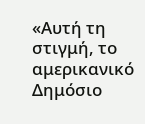«Αυτή τη στιγμή, το αμερικανικό Δημόσιο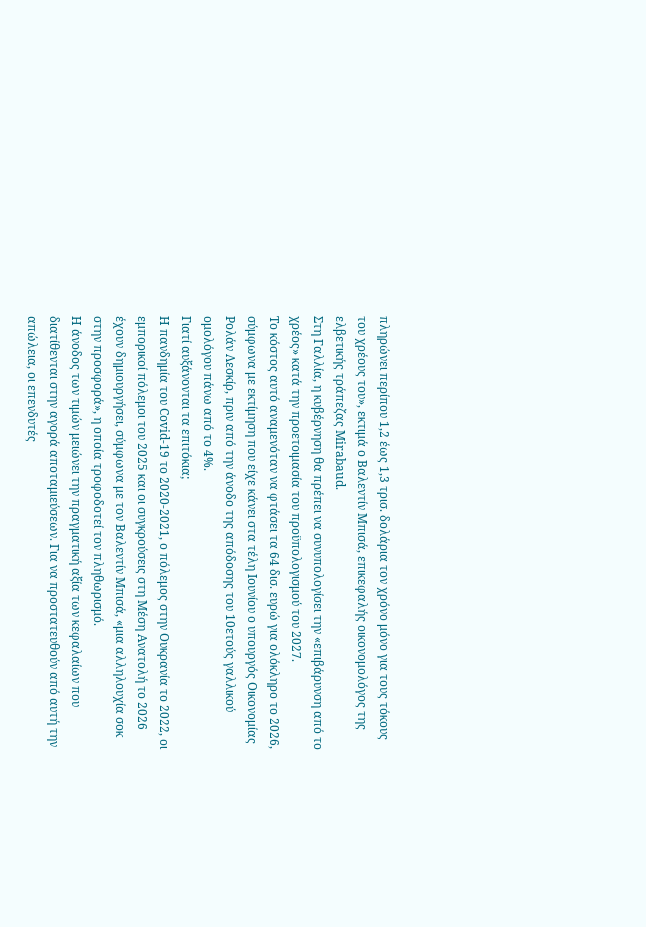πληρώνει περίπου 1,2 έως 1,3 τρισ. δολάρια τον χρόνο μόνο για τους τόκους του χρέους του», εκτιμά ο Βαλεντίν Μπισά, επικεφαλής οικονομολόγος της ελβετικής τράπεζας Mirabaud.
Στη Γαλλία, η κυβέρνηση θα πρέπει να συνυπολογίσει την «επιβάρυνση από το χρέος» κατά την προετοιμασία του προϋπολογισμού του 2027.
Το κόστος αυτό αναμενόταν να φτάσει τα 64 δισ. ευρώ για ολόκληρο το 2026, σύμφωνα με εκτίμηση που είχε κάνει στα τέλη Ιουνίου ο υπουργός Οικονομίας Ρολάν Λεσκίρ, πριν από την άνοδο της απόδοσης του 10ετούς γαλλικού ομολόγου πάνω από το 4%.
Γιατί αυξάνονται τα επιτόκια;
Η πανδημία του Covid-19 το 2020-2021, ο πόλεμος στην Ουκρανία το 2022, οι εμπορικοί πόλεμοι του 2025 και οι συγκρούσεις στη Μέση Ανατολή το 2026 έχουν δημιουργήσει, σύμφωνα με τον Βαλεντίν Μπισά, «μια αλληλουχία σοκ στην προσφορά», η οποία τροφοδοτεί τον πληθωρισμό.
Η άνοδος των τιμών μειώνει την πραγματική αξία των κεφαλαίων που διατίθενται στην αγορά αποταμιεύσεων. Για να προστατευθούν από αυτή την απώλεια, οι επενδυτές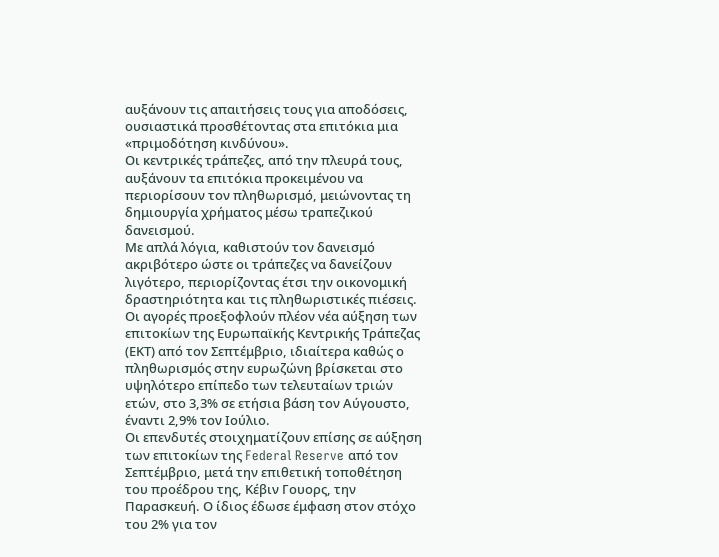αυξάνουν τις απαιτήσεις τους για αποδόσεις, ουσιαστικά προσθέτοντας στα επιτόκια μια «πριμοδότηση κινδύνου».
Οι κεντρικές τράπεζες, από την πλευρά τους, αυξάνουν τα επιτόκια προκειμένου να περιορίσουν τον πληθωρισμό, μειώνοντας τη δημιουργία χρήματος μέσω τραπεζικού δανεισμού.
Με απλά λόγια, καθιστούν τον δανεισμό ακριβότερο ώστε οι τράπεζες να δανείζουν λιγότερο, περιορίζοντας έτσι την οικονομική δραστηριότητα και τις πληθωριστικές πιέσεις.
Οι αγορές προεξοφλούν πλέον νέα αύξηση των επιτοκίων της Ευρωπαϊκής Κεντρικής Τράπεζας (ΕΚΤ) από τον Σεπτέμβριο, ιδιαίτερα καθώς ο πληθωρισμός στην ευρωζώνη βρίσκεται στο υψηλότερο επίπεδο των τελευταίων τριών ετών, στο 3,3% σε ετήσια βάση τον Αύγουστο, έναντι 2,9% τον Ιούλιο.
Οι επενδυτές στοιχηματίζουν επίσης σε αύξηση των επιτοκίων της Federal Reserve από τον Σεπτέμβριο, μετά την επιθετική τοποθέτηση του προέδρου της, Κέβιν Γουορς, την Παρασκευή. Ο ίδιος έδωσε έμφαση στον στόχο του 2% για τον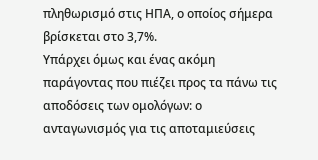πληθωρισμό στις ΗΠΑ, ο οποίος σήμερα βρίσκεται στο 3,7%.
Υπάρχει όμως και ένας ακόμη παράγοντας που πιέζει προς τα πάνω τις αποδόσεις των ομολόγων: ο ανταγωνισμός για τις αποταμιεύσεις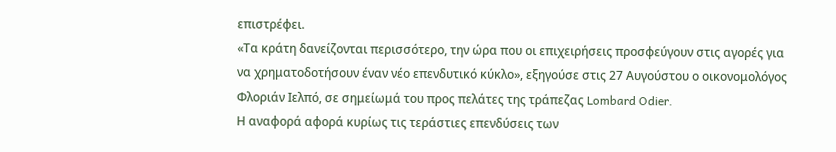επιστρέφει.
«Τα κράτη δανείζονται περισσότερο, την ώρα που οι επιχειρήσεις προσφεύγουν στις αγορές για να χρηματοδοτήσουν έναν νέο επενδυτικό κύκλο», εξηγούσε στις 27 Αυγούστου ο οικονομολόγος Φλοριάν Ιελπό, σε σημείωμά του προς πελάτες της τράπεζας Lombard Odier.
Η αναφορά αφορά κυρίως τις τεράστιες επενδύσεις των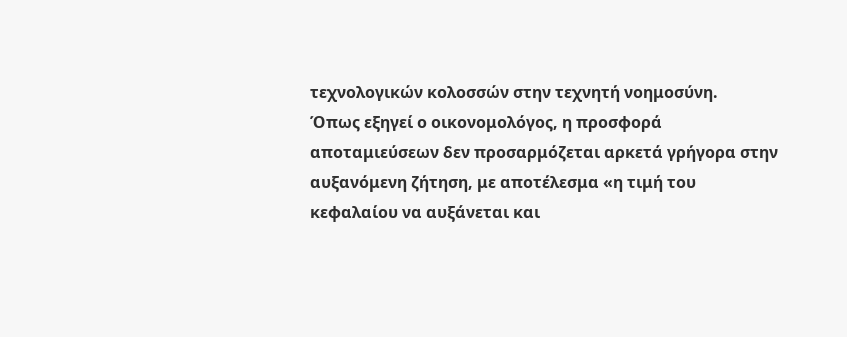τεχνολογικών κολοσσών στην τεχνητή νοημοσύνη.
Όπως εξηγεί ο οικονομολόγος, η προσφορά αποταμιεύσεων δεν προσαρμόζεται αρκετά γρήγορα στην αυξανόμενη ζήτηση, με αποτέλεσμα «η τιμή του κεφαλαίου να αυξάνεται και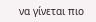να γίνεται πιο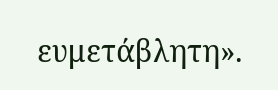ευμετάβλητη».